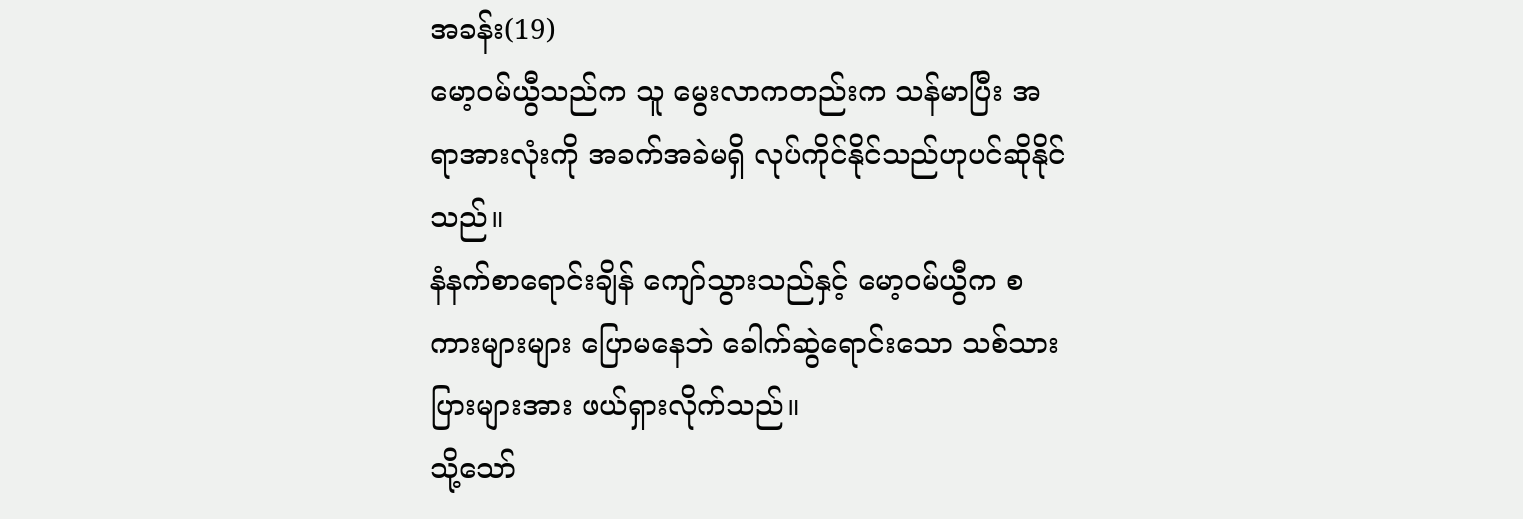အခန်း(19)
မော့၀မ်ယွီသည်က သူ မွေးလာကတည်းက သန်မာပြီး အရာအားလုံးကို အခက်အခဲမရှိ လုပ်ကိုင်နိုင်သည်ဟုပင်ဆိုနိုင်သည်။
နံနက်စာရောင်းချိန် ကျော်သွားသည်နှင့် မော့၀မ်ယွီက စကားများများ ပြောမနေဘဲ ခေါက်ဆွဲရောင်းသော သစ်သားပြားများအား ဖယ်ရှားလိုက်သည်။
သို့သော်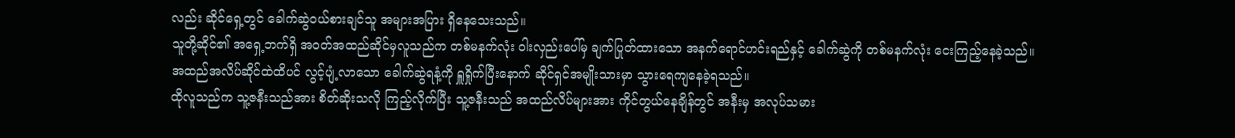လည်း ဆိုင်ရှေ့တွင် ခေါက်ဆွဲ၀ယ်စားချင်သူ အများအပြား ရှိနေသေးသည်။
သူတို့ဆိုင်၏ အရှေ့ဘက်ရှိ အ၀တ်အထည်ဆိုင်မှလူသည်က တစ်မနက်လုံး ဝါးလှည်းပေါ်မှ ချက်ပြုတ်ထားသော အနက်ရောင်ဟင်းရည်နှင့် ခေါက်ဆွဲကို တစ်မနက်လုံး ငေးကြည့်နေခဲ့သည်။
အထည်အလိပ်ဆိုင်ထဲထိပင် လွင့်ပျံ့လာသော ခေါက်ဆွဲရနံ့ကို ရှူရှိုက်ပြီးနောက် ဆိုင်ရှင်အမျိုးသားမှာ သွားရေကျနေခဲ့ရသည်။
ထိုလူသည်က သူ့ဇနီးသည်အား စိတ်ဆိုးသလို ကြည့်လိုက်ပြီး သူ့ဇနီးသည် အထည်လိပ်များအား ကိုင်တွယ်နေချိန်တွင် အနီးမှ အလုပ်သမား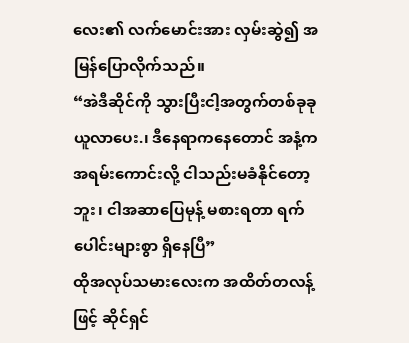လေး၏ လက်မောင်းအား လှမ်းဆွဲ၍ အမြန်ပြောလိုက်သည်။
“အဲဒီဆိုင်ကို သွားပြီးငါ့အတွက်တစ်ခုခု ယူလာပေး.၊ ဒီနေရာကနေတောင် အနံ့က အရမ်းကောင်းလို့ ငါသည်းမခံနိုင်တော့ဘူး၊ ငါအဆာပြေမုန့် မစားရတာ ရက်ပေါင်းများစွာ ရှိနေပြီ”
ထိုအလုပ်သမားလေးက အထိတ်တလန့်ဖြင့် ဆိုင်ရှင်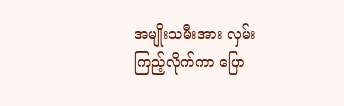အမျိုးသမီးအား လှမ်းကြည့်လိုက်ကာ ပြော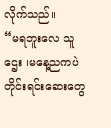လိုက်သည်။
“မရဘူးလေ သူဌေး ၊မနေ့ညကပဲ တိုင်းရင်းဆေးတွေ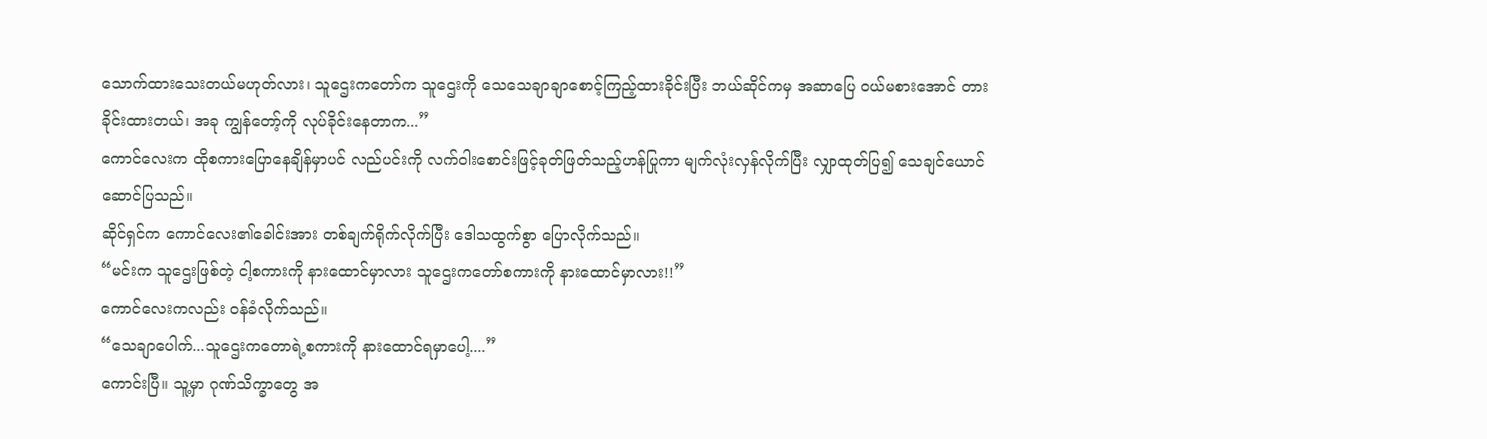သောက်ထားသေးတယ်မဟုတ်လား၊ သူဌေးကတော်က သူဌေးကို သေသေချာချာစောင့်ကြည့်ထားခိုင်းပြီး ဘယ်ဆိုင်ကမှ အဆာပြေ ၀ယ်မစားအောင် တားခိုင်းထားတယ်၊ အခု ကျွန်တော့်ကို လုပ်ခိုင်းနေတာက...”
ကောင်လေးက ထိုစကားပြောနေချိန်မှာပင် လည်ပင်းကို လက်၀ါးစောင်းဖြင့်ခုတ်ဖြတ်သည့်ဟန်ပြုကာ မျက်လုံးလှန်လိုက်ပြီး လျှာထုတ်ပြ၍ သေချင်ယောင်ဆောင်ပြသည်။
ဆိုင်ရှင်က ကောင်လေး၏ခေါင်းအား တစ်ချက်ရိုက်လိုက်ပြီး ဒေါသထွက်စွာ ပြောလိုက်သည်။
“မင်းက သူဌေးဖြစ်တဲ့ ငါ့စကားကို နားထောင်မှာလား သူဌေးကတော်စကားကို နားထောင်မှာလား!!”
ကောင်လေးကလည်း ၀န်ခံလိုက်သည်။
“သေချာပေါက်...သူဌေးကတောရဲ့စကားကို နားထောင်ရမှာပေါ့....”
ကောင်းပြီ။ သူ့မှာ ဂုဏ်သိက္ခာတွေ အ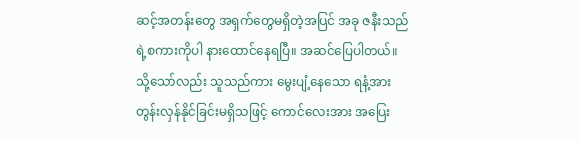ဆင့်အတန်းတွေ အရှက်တွေမရှိတဲ့အပြင် အခု ဇနီးသည်ရဲ့စကားကိုပါ နားထောင်နေရပြီ။ အဆင်ပြေပါတယ်။
သို့သော်လည်း သူသည်ကား မွေးပျံ့နေသော ရနံ့အား တွန်းလှန်နိုင်ခြင်းမရှိသဖြင့် ကောင်လေးအား အပြေး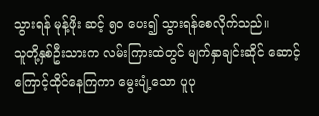သွားရန် မုန့်ဖိုး ဆင့် ၅၀ ပေး၍ သွားရန်စေလိုက်သည်။
သူတို့နှစ်ဦးသားက လမ်းကြားထဲတွင် မျက်နှာချင်းဆိုင် ဆောင့်ကြောင့်ထိုင်နေကြကာ မွေးပျံ့သော ပူပု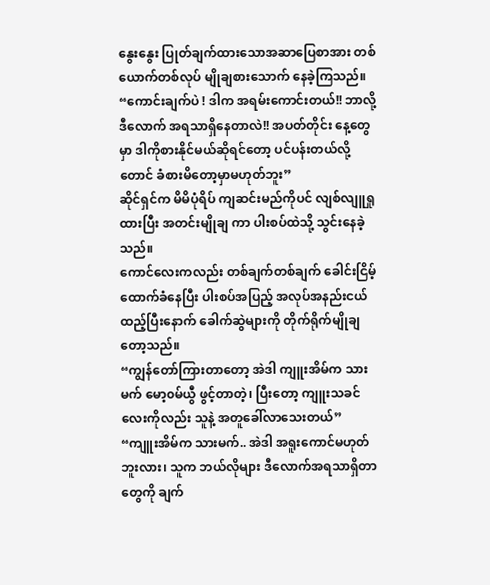နွေးနွေး ပြုတ်ချက်ထားသောအဆာပြေစာအား တစ်ယောက်တစ်လုပ် မျိုချစားသောက် နေခဲ့ကြသည်။
“ကောင်းချက်ပဲ ! ဒါက အရမ်းကောင်းတယ်!! ဘာလို့ဒီလောက် အရသာရှိနေတာလဲ!! အပတ်တိုင်း နေ့တွေမှာ ဒါကိုစားနိုင်မယ်ဆိုရင်တော့ ပင်ပန်းတယ်လို့တောင် ခံစားမိတော့မှာမဟုတ်ဘူး”
ဆိုင်ရှင်က မိမိပုံရိပ် ကျဆင်းမည်ကိုပင် လျစ်လျူရှုထားပြီး အတင်းမျိုချ ကာ ပါးစပ်ထဲသို့ သွင်းနေခဲ့သည်။
ကောင်လေးကလည်း တစ်ချက်တစ်ချက် ခေါင်းငြိမ့်ထောက်ခံနေပြီး ပါးစပ်အပြည့် အလုပ်အနည်းငယ် ထည့်ပြီးနောက် ခေါက်ဆွဲများကို တိုက်ရိုက်မျိုချတော့သည်။
“ကျွန်တော်ကြားတာတော့ အဲဒါ ကျူးအိမ်က သားမက် မော့၀မ်ယွီ ဖွင့်တာတဲ့၊ ပြီးတော့ ကျူးသခင်လေးကိုလည်း သူနဲ့ အတူခေါ်လာသေးတယ်”
“ကျူးအိမ်က သားမက်.. အဲဒါ အရူးကောင်မဟုတ်ဘူးလား၊ သူက ဘယ်လိုများ ဒီလောက်အရသာရှိတာတွေကို ချက်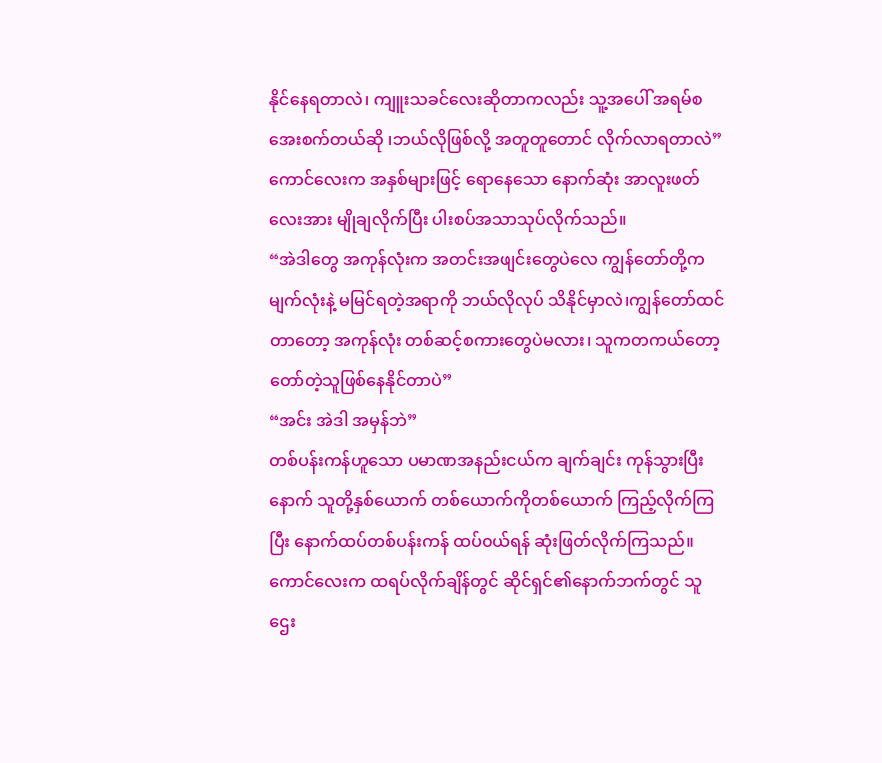နိုင်နေရတာလဲ၊ ကျူးသခင်လေးဆိုတာကလည်း သူ့အပေါ် အရမ်စအေးစက်တယ်ဆို ၊ဘယ်လိုဖြစ်လို့ အတူတူတောင် လိုက်လာရတာလဲ”
ကောင်လေးက အနှစ်များဖြင့် ရောနေသော နောက်ဆုံး အာလူးဖတ်လေးအား မျိုချလိုက်ပြီး ပါးစပ်အသာသုပ်လိုက်သည်။
“အဲဒါတွေ အကုန်လုံးက အတင်းအဖျင်းတွေပဲလေ ကျွန်တော်တို့က မျက်လုံးနဲ့ မမြင်ရတဲ့အရာကို ဘယ်လိုလုပ် သိနိုင်မှာလဲ၊ကျွန်တော်ထင်တာတော့ အကုန်လုံး တစ်ဆင့်စကားတွေပဲမလား၊ သူကတကယ်တော့ တော်တဲ့သူဖြစ်နေနိုင်တာပဲ”
“အင်း အဲဒါ အမှန်ဘဲ”
တစ်ပန်းကန်ဟူသော ပမာဏအနည်းငယ်က ချက်ချင်း ကုန်သွားပြီးနောက် သူတို့နှစ်ယောက် တစ်ယောက်ကိုတစ်ယောက် ကြည့်လိုက်ကြပြီး နောက်ထပ်တစ်ပန်းကန် ထပ်၀ယ်ရန် ဆုံးဖြတ်လိုက်ကြသည်။ ကောင်လေးက ထရပ်လိုက်ချိန်တွင် ဆိုင်ရှင်၏နောက်ဘက်တွင် သူဌေး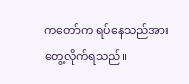ကတော်က ရပ်နေသည်အား တွေ့လိုက်ရသည်။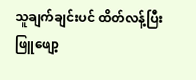သူချက်ချင်းပင် ထိတ်လန့်ပြီး ဖြူဖျော့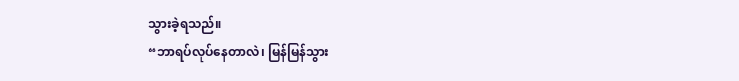သွားခဲ့ရသည်။
“ဘာရပ်လုပ်နေတာလဲ၊ မြန်မြန်သွား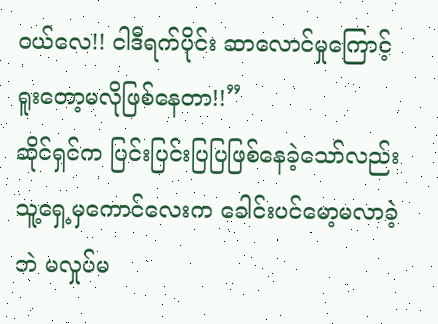၀ယ်လေ!! ငါဒီရက်ပိုင်း ဆာလောင်မှုကြောင့် ရူးတော့မလိုဖြစ်နေတာ!!”
ဆိုင်ရှင်က ပြင်းပြင်းပြပြဖြစ်နေခဲ့သော်လည်း သူ့ရှေ့မှကောင်လေးက ခေါင်းပင်မော့မလာခဲ့ဘဲ မလှုပ်မ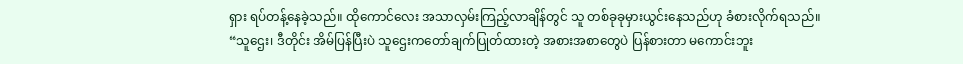ရှား ရပ်တန့်နေခဲ့သည်။ ထိုကောင်လေး အသာလှမ်းကြည့်လာချိန်တွင် သူ တစ်ခုခုမှားယွင်းနေသည်ဟု ခံစားလိုက်ရသည်။
“သူဌေး၊ ဒီတိုင်း အိမ်ပြန်ပြီးပဲ သူဌေးကတော်ချက်ပြုတ်ထားတဲ့ အစားအစာတွေပဲ ပြန်စားတာ မကောင်းဘူး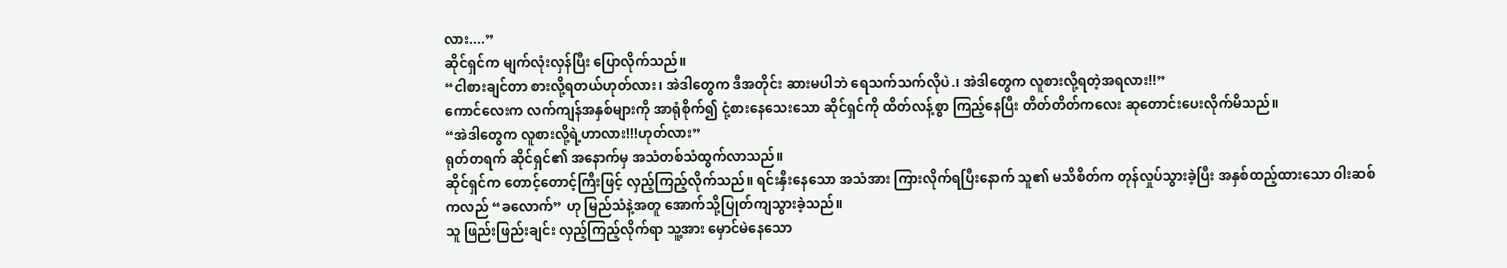လား....”
ဆိုင်ရှင်က မျက်လုံးလှန်ပြီး ပြောလိုက်သည်။
“ငါစားချင်တာ စားလို့ရတယ်ဟုတ်လား၊ အဲဒါတွေက ဒီအတိုင်း ဆားမပါဘဲ ရေသက်သက်လိုပဲ.၊ အဲဒါတွေက လူစားလို့ရတဲ့အရလား!!”
ကောင်လေးက လက်ကျန်အနှစ်များကို အာရုံစိုက်၍ ငုံ့စားနေသေးသော ဆိုင်ရှင်ကို ထိတ်လန့်စွာ ကြည့်နေပြီး တိတ်တိတ်ကလေး ဆုတောင်းပေးလိုက်မိသည်။
“အဲဒါတွေက လူစားလို့ရဲ့ဟာလား!!!ဟုတ်လား”
ရုတ်တရက် ဆိုင်ရှင်၏ အနောက်မှ အသံတစ်သံထွက်လာသည်။
ဆိုင်ရှင်က တောင့်တောင့်ကြီးဖြင့် လှည့်ကြည့်လိုက်သည်။ ရင်းနှီးနေသော အသံအား ကြားလိုက်ရပြီးနောက် သူ၏ မသိစိတ်က တုန်လှုပ်သွားခဲ့ပြီး အနှစ်ထည့်ထားသော ဝါးဆစ်ကလည် “ခလောက်” ဟု မြည်သံနဲ့အတူ အောက်သို့ပြုတ်ကျသွားခဲ့သည်။
သူ ဖြည်းဖြည်းချင်း လှည့်ကြည့်လိုက်ရာ သူ့အား မှောင်မဲနေသော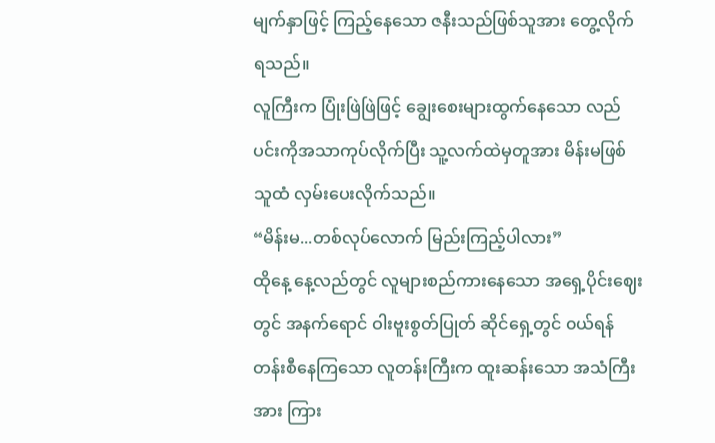မျက်နှာဖြင့် ကြည့်နေသော ဇနီးသည်ဖြစ်သူအား တွေ့လိုက်ရသည်။
လူကြီးက ပြုံးဖြဲဖြဲဖြင့် ချွေးစေးများထွက်နေသော လည်ပင်းကိုအသာကုပ်လိုက်ပြီး သူ့လက်ထဲမှတူအား မိန်းမဖြစ်သူထံ လှမ်းပေးလိုက်သည်။
“မိန်းမ...တစ်လုပ်လောက် မြည်းကြည့်ပါလား”
ထိုနေ့ နေ့လည်တွင် လူများစည်ကားနေသော အရှေ့ပိုင်းဈေးတွင် အနက်ရောင် ဝါးဗူးစွတ်ပြုတ် ဆိုင်ရှေ့တွင် ၀ယ်ရန် တန်းစီနေကြသော လူတန်းကြီးက ထူးဆန်းသော အသံကြီးအား ကြား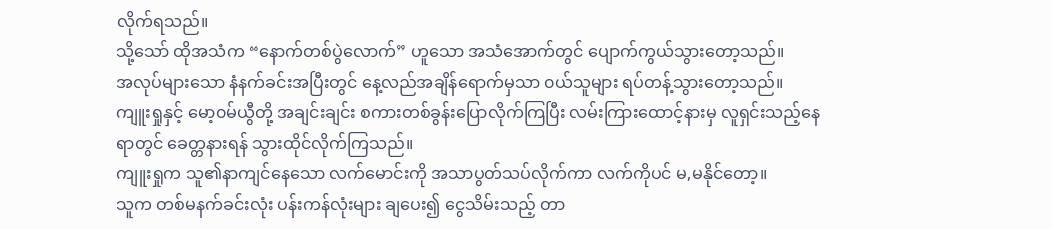လိုက်ရသည်။
သို့သော် ထိုအသံက “နောက်တစ်ပွဲလောက်” ဟူသော အသံအောက်တွင် ပျောက်ကွယ်သွားတော့သည်။
အလုပ်များသော နံနက်ခင်းအပြီးတွင် နေ့လည်အချိန်ရောက်မှသာ ၀ယ်သူများ ရပ်တန့်သွားတော့သည်။
ကျူးရှုနှင့် မော့၀မ်ယွီတို့ အချင်းချင်း စကားတစ်ခွန်းပြောလိုက်ကြပြီး လမ်းကြားထောင့်နားမှ လူရှင်းသည့်နေရာတွင် ခေတ္တနားရန် သွားထိုင်လိုက်ကြသည်။
ကျူးရှုက သူ၏နာကျင်နေသော လက်မောင်းကို အသာပွတ်သပ်လိုက်ကာ လက်ကိုပင် မ,မနိုင်တော့။
သူက တစ်မနက်ခင်းလုံး ပန်းကန်လုံးများ ချပေး၍ ငွေသိမ်းသည့် တာ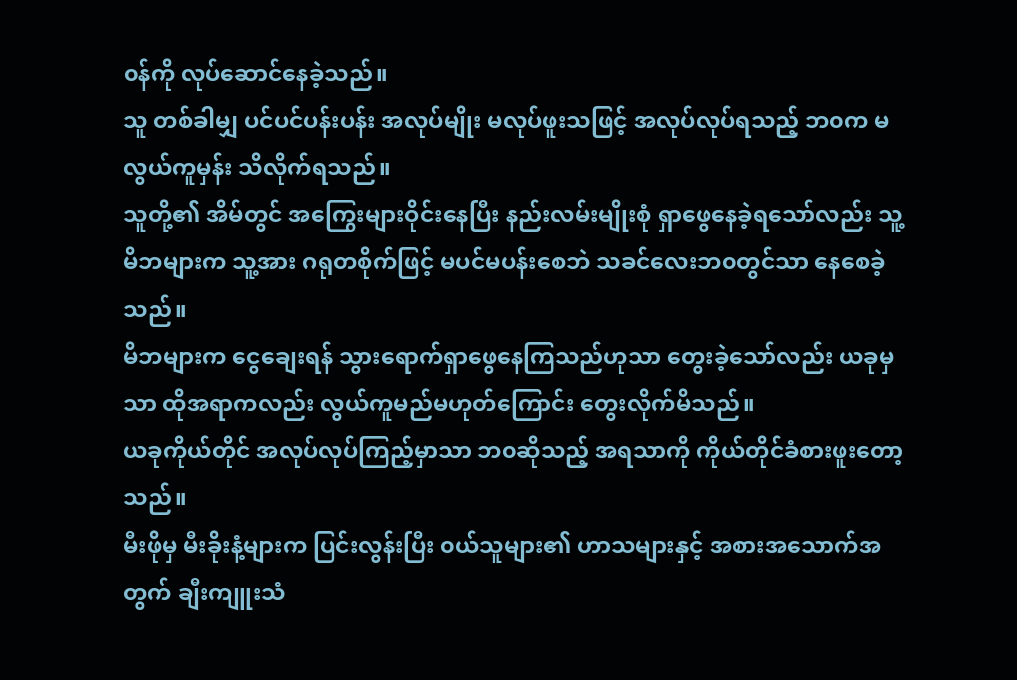၀န်ကို လုပ်ဆောင်နေခဲ့သည်။
သူ တစ်ခါမျှ ပင်ပင်ပန်းပန်း အလုပ်မျိုး မလုပ်ဖူးသဖြင့် အလုပ်လုပ်ရသည့် ဘ၀က မလွယ်ကူမှန်း သိလိုက်ရသည်။
သူတို့၏ အိမ်တွင် အကြွေးများဝိုင်းနေပြီး နည်းလမ်းမျိုးစုံ ရှာဖွေနေခဲ့ရသော်လည်း သူ့မိဘများက သူ့အား ဂရုတစိုက်ဖြင့် မပင်မပန်းစေဘဲ သခင်လေးဘ၀တွင်သာ နေစေခဲ့သည်။
မိဘများက ငွေချေးရန် သွားရောက်ရှာဖွေနေကြသည်ဟုသာ တွေးခဲ့သော်လည်း ယခုမှသာ ထိုအရာကလည်း လွယ်ကူမည်မဟုတ်ကြောင်း တွေးလိုက်မိသည်။
ယခုကိုယ်တိုင် အလုပ်လုပ်ကြည့်မှာသာ ဘ၀ဆိုသည့် အရသာကို ကိုယ်တိုင်ခံစားဖူးတော့သည်။
မီးဖိုမှ မီးခိုးနံ့များက ပြင်းလွန်းပြီး ၀ယ်သူများ၏ ဟာသများနှင့် အစားအသောက်အတွက် ချီးကျူးသံ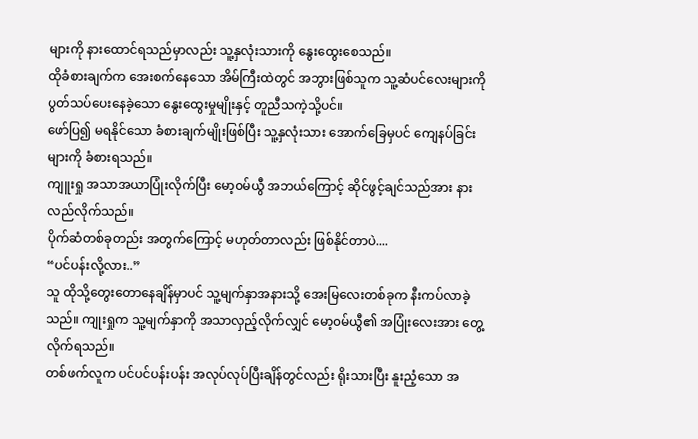များကို နားထောင်ရသည်မှာလည်း သူ့နှလုံးသားကို နွေးထွေးစေသည်။
ထိုခံစားချက်က အေးစက်နေသော အိမ်ကြီးထဲတွင် အဘွားဖြစ်သူက သူ့ဆံပင်လေးများကို ပွတ်သပ်ပေးနေခဲ့သော နွေးထွေးမှုမျိုးနှင့် တူညီသကဲ့သို့ပင်။
ဖော်ပြ၍ မရနိုင်သော ခံစားချက်မျိုးဖြစ်ပြီး သူ့နှလုံးသား အောက်ခြေမှပင် ကျေနပ်ခြင်းများကို ခံစားရသည်။
ကျူးရှု အသာအယာပြုံးလိုက်ပြီး မော့၀မ်ယွီ အဘယ်ကြောင့် ဆိုင်ဖွင့်ချင်သည်အား နားလည်လိုက်သည်။
ပိုက်ဆံတစ်ခုတည်း အတွက်ကြောင့် မဟုတ်တာလည်း ဖြစ်နိုင်တာပဲ....
“ပင်ပန်းလို့လား..”
သူ ထိုသို့တွေးတောနေချိန်မှာပင် သူ့မျက်နှာအနားသို့ အေးမြလေးတစ်ခုက နီးကပ်လာခဲ့သည်။ ကျုးရှုက သူ့မျက်နှာကို အသာလှည့်လိုက်လျှင် မော့၀မ်ယွီ၏ အပြုံးလေးအား တွေ့လိုက်ရသည်။
တစ်ဖက်လူက ပင်ပင်ပန်းပန်း အလုပ်လုပ်ပြီးချိန်တွင်လည်း ရိုးသားပြီး နူးညံ့သော အ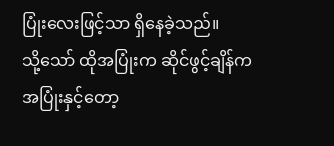ပြုံးလေးဖြင့်သာ ရှိနေခဲ့သည်။
သို့သော် ထိုအပြုံးက ဆိုင်ဖွင့်ချိန်ကအပြုံးနှင့်တော့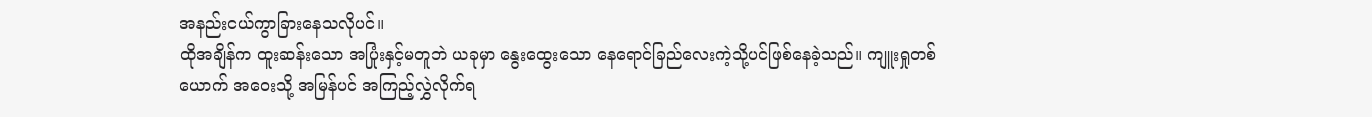အနည်းငယ်ကွာခြားနေသလိုပင်။
ထိုအချိန်က ထူးဆန်းသော အပြုံးနှင့်မတူဘဲ ယခုမှာ နွေးထွေးသော နေရောင်ခြည်လေးကဲ့သို့ပင်ဖြစ်နေခဲ့သည်။ ကျူးရှုတစ်ယောက် အဝေးသို့ အမြန်ပင် အကြည့်လွှဲလိုက်ရ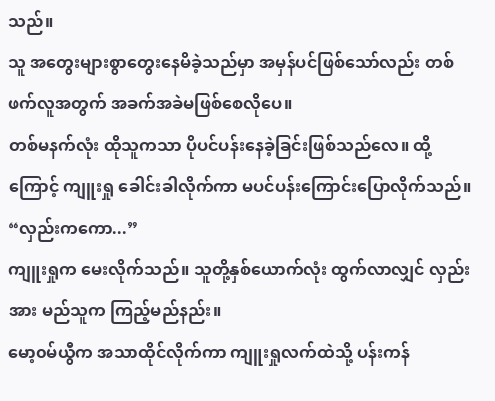သည်။
သူ အတွေးများစွာတွေးနေမိခဲ့သည်မှာ အမှန်ပင်ဖြစ်သော်လည်း တစ်ဖက်လူအတွက် အခက်အခဲမဖြစ်စေလိုပေ။
တစ်မနက်လုံး ထိုသူကသာ ပိုပင်ပန်းနေခဲ့ခြင်းဖြစ်သည်လေ။ ထို့ကြောင့် ကျူးရှု ခေါင်းခါလိုက်ကာ မပင်ပန်းကြောင်းပြောလိုက်သည်။
“လှည်းကကော...”
ကျူးရှုက မေးလိုက်သည်။ သူတို့နှစ်ယောက်လုံး ထွက်လာလျှင် လှည်းအား မည်သူက ကြည့်မည်နည်း။
မော့၀မ်ယွီက အသာထိုင်လိုက်ကာ ကျူးရှုလက်ထဲသို့ ပန်းကန်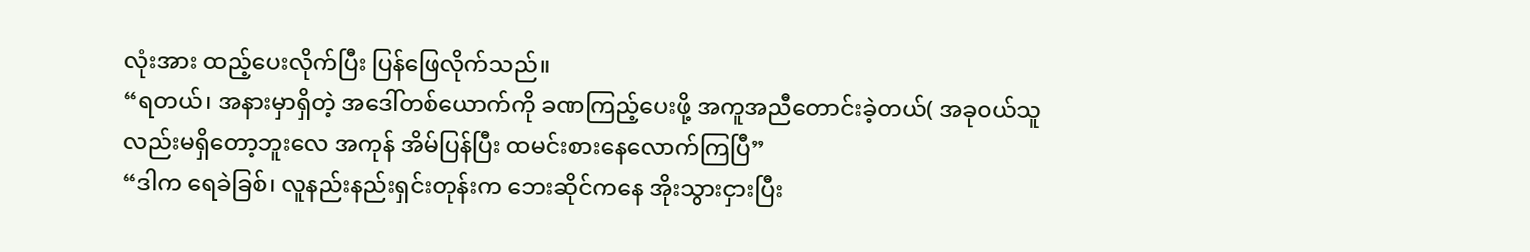လုံးအား ထည့်ပေးလိုက်ပြီး ပြန်ဖြေလိုက်သည်။
“ရတယ်၊ အနားမှာရှိတဲ့ အဒေါ်တစ်ယောက်ကို ခဏကြည့်ပေးဖို့ အကူအညီတောင်းခဲ့တယ်( အခု၀ယ်သူလည်းမရှိတော့ဘူးလေ အကုန် အိမ်ပြန်ပြီး ထမင်းစားနေလောက်ကြပြီ”
“ဒါက ရေခဲခြစ်၊ လူနည်းနည်းရှင်းတုန်းက ဘေးဆိုင်ကနေ အိုးသွားငှားပြီး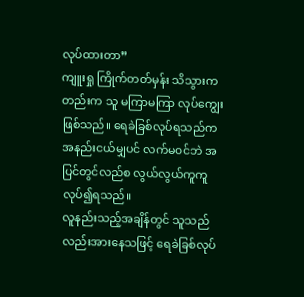လုပ်ထားတာ”
ကျူးရှု ကြိုက်တတ်မှန်း သိသွားကတည်းက သူ မကြာမကြာ လုပ်ကျွေးဖြစ်သည်။ ရေခဲခြစ်လုပ်ရသည်က အနည်းငယ်မျှပင် လက်မ၀င်ဘဲ အပြင်တွင်လည်စ လွယ်လွယ်ကူကူလုပ်၍ရသည်။
လူနည်းသည့်အချိန်တွင် သူသည်လည်းအားနေသဖြင့် ရေခဲခြစ်လုပ်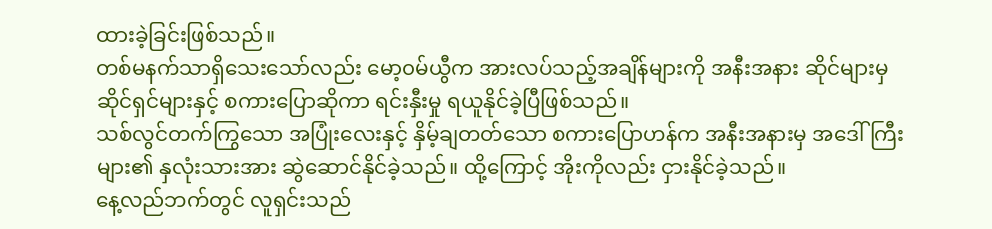ထားခဲ့ခြင်းဖြစ်သည်။
တစ်မနက်သာရှိသေးသော်လည်း မော့၀မ်ယွီက အားလပ်သည့်အချိန်များကို အနီးအနား ဆိုင်များမှ ဆိုင်ရှင်များနှင့် စကားပြောဆိုကာ ရင်းနှီးမှု ရယူနိုင်ခဲ့ပြီဖြစ်သည်။
သစ်လွင်တက်ကြွသော အပြုံးလေးနှင့် နှိမ့်ချတတ်သော စကားပြောဟန်က အနီးအနားမှ အဒေါ်ကြီးများ၏ နှလုံးသားအား ဆွဲဆောင်နိုင်ခဲ့သည်။ ထို့ကြောင့် အိုးကိုလည်း ငှားနိုင်ခဲ့သည်။
နေ့လည်ဘက်တွင် လူရှင်းသည်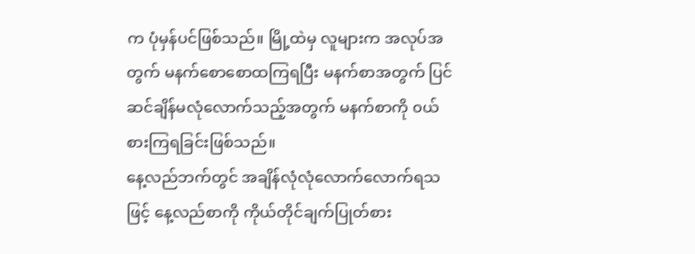က ပုံမှန်ပင်ဖြစ်သည်။ မြို့ထဲမှ လူများက အလုပ်အတွက် မနက်စောစောထကြရပြီး မနက်စာအတွက် ပြင်ဆင်ချိန်မလုံလောက်သည့်အတွက် မနက်စာကို ၀ယ်စားကြရခြင်းဖြစ်သည်။
နေ့လည်ဘက်တွင် အချိန်လုံလုံလောက်လောက်ရသဖြင့် နေ့လည်စာကို ကိုယ်တိုင်ချက်ပြုတ်စား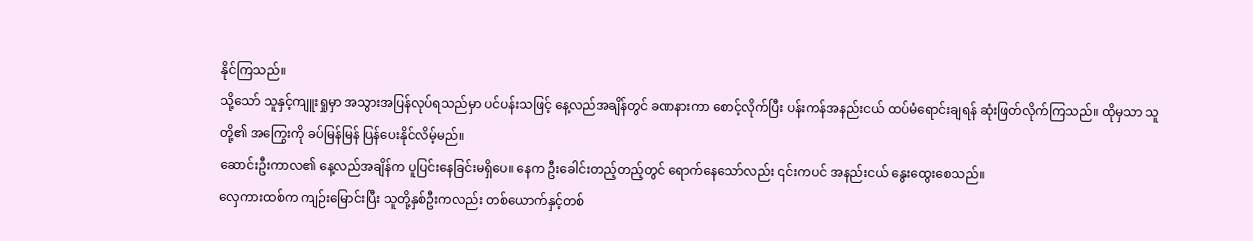နိုင်ကြသည်။
သို့သော် သူနှင့်ကျူးရှုမှာ အသွားအပြန်လုပ်ရသည်မှာ ပင်ပန်းသဖြင့် နေ့လည်အချိန်တွင် ခဏနားကာ စောင့်လိုက်ပြီး ပန်းကန်အနည်းငယ် ထပ်မံရောင်းချရန် ဆုံးဖြတ်လိုက်ကြသည်။ ထိုမှသာ သူတို့၏ အကြွေးကို ခပ်မြန်မြန် ပြန်ပေးနိုင်လိမ့်မည်။
ဆောင်းဦးကာလ၏ နေ့လည်အချိန်က ပူပြင်းနေခြင်းမရှိပေ။ နေက ဦးခေါင်းတည့်တည့်တွင် ရောက်နေသော်လည်း ၎င်းကပင် အနည်းငယ် နွေးထွေးစေသည်။
လှေကားထစ်က ကျဉ်းမြောင်းပြီး သူတို့နှစ်ဦးကလည်း တစ်ယောက်နှင့်တစ်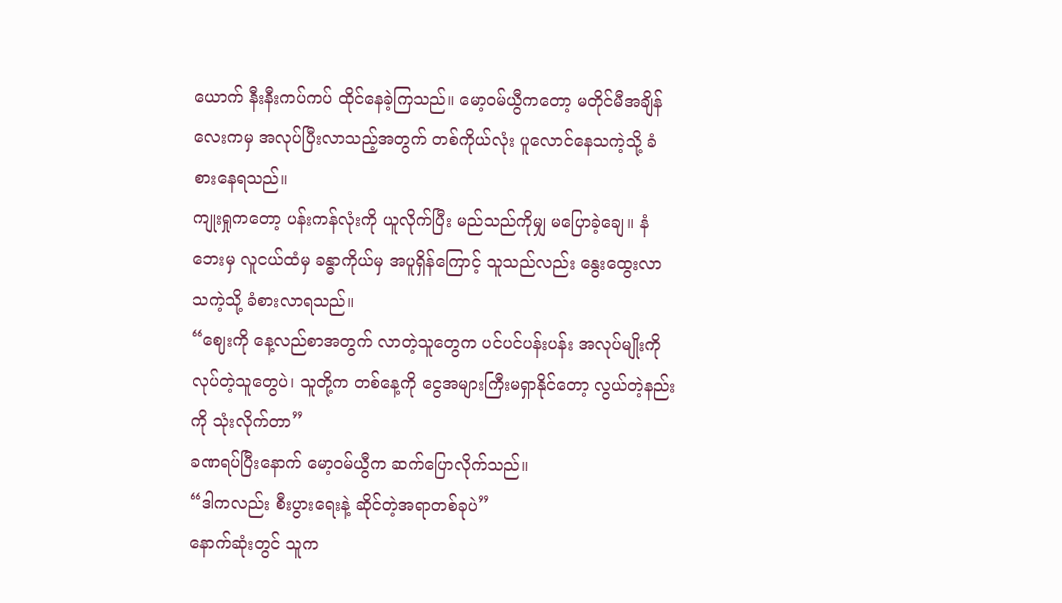ယောက် နီးနီးကပ်ကပ် ထိုင်နေခဲ့ကြသည်။ မော့၀မ်ယွီကတော့ မတိုင်မီအချိန်လေးကမှ အလုပ်ပြီးလာသည့်အတွက် တစ်ကိုယ်လုံး ပူလောင်နေသကဲ့သို့ ခံစားနေရသည်။
ကျုးရှုကတော့ ပန်းကန်လုံးကို ယူလိုက်ပြီး မည်သည်ကိုမျှ မပြောခဲ့ချေ။ နံဘေးမှ လူငယ်ထံမှ ခန္ဓာကိုယ်မှ အပူရှိန်ကြောင့် သူသည်လည်း နွေးထွေးလာသကဲ့သို့ ခံစားလာရသည်။
“ဈေးကို နေ့လည်စာအတွက် လာတဲ့သူတွေက ပင်ပင်ပန်းပန်း အလုပ်မျိုးကို လုပ်တဲ့သူတွေပဲ၊ သူတို့က တစ်နေ့ကို ငွေအများကြီးမရှာနိုင်တော့ လွယ်တဲ့နည်းကို သုံးလိုက်တာ”
ခဏရပ်ပြီးနောက် မော့၀မ်ယွီက ဆက်ပြောလိုက်သည်။
“ဒါကလည်း စီးပွားရေးနဲ့ ဆိုင်တဲ့အရာတစ်ခုပဲ”
နောက်ဆုံးတွင် သူက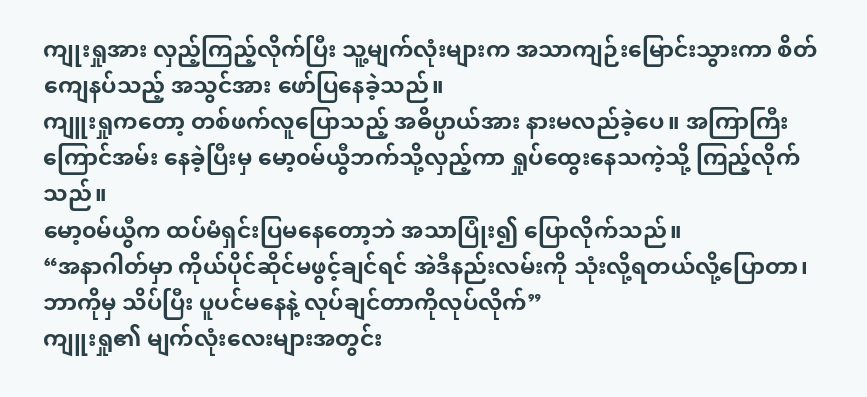ကျုးရှုအား လှည့်ကြည့်လိုက်ပြီး သူ့မျက်လုံးများက အသာကျဉ်းမြောင်းသွားကာ စိတ်ကျေနပ်သည့် အသွင်အား ဖော်ပြနေခဲ့သည်။
ကျူးရှုကတော့ တစ်ဖက်လူပြောသည့် အဓိပ္ပာယ်အား နားမလည်ခဲ့ပေ။ အကြာကြီး ကြောင်အမ်း နေခဲ့ပြီးမှ မော့၀မ်ယွီဘက်သို့လှည့်ကာ ရှုပ်ထွေးနေသကဲ့သို့ ကြည့်လိုက်သည်။
မော့၀မ်ယွီက ထပ်မံရှင်းပြမနေတော့ဘဲ အသာပြုံး၍ ပြောလိုက်သည်။
“အနာဂါတ်မှာ ကိုယ်ပိုင်ဆိုင်မဖွင့်ချင်ရင် အဲဒီနည်းလမ်းကို သုံးလို့ရတယ်လို့ပြောတာ၊ ဘာကိုမှ သိပ်ပြီး ပူပင်မနေနဲ့ လုပ်ချင်တာကိုလုပ်လိုက်”
ကျူးရှု၏ မျက်လုံးလေးများအတွင်း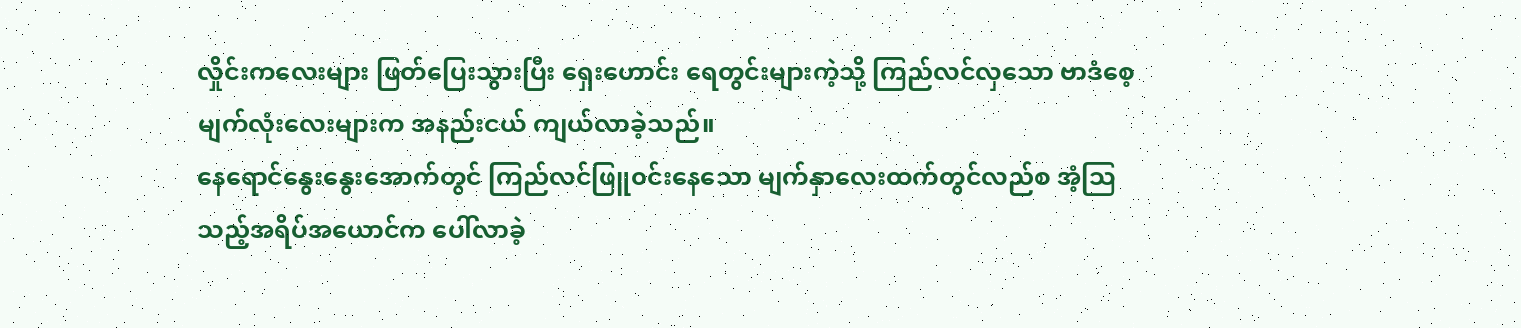လှိုင်းကလေးများ ဖြတ်ပြေးသွားပြီး ရှေးဟောင်း ရေတွင်းများကဲ့သို့ ကြည်လင်လှသော ဗာဒံစေ့ မျက်လုံးလေးများက အနည်းငယ် ကျယ်လာခဲ့သည်။
နေရောင်နွေးနွေးအောက်တွင် ကြည်လင်ဖြူ၀င်းနေသော မျက်နှာလေးထက်တွင်လည်စ အံ့ဩသည့်အရိပ်အယောင်က ပေါ်လာခဲ့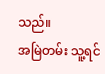သည်။
အမြဲတမ်း သူ့ရင်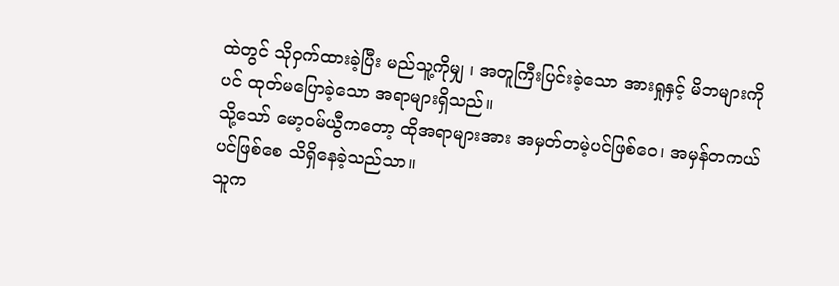ထဲတွင် သိုဝှက်ထားခဲ့ပြီး မည်သူ့ကိုမျှ ၊ အတူကြီးပြင်းခဲ့သော အားရှုနှင့် မိဘများကိုပင် ထုတ်မပြောခဲ့သော အရာများရှိသည်။
သို့သော် မော့၀မ်ယွီကတော့ ထိုအရာများအား အမှတ်တမဲ့ပင်ဖြစ်၀ေ၊ အမှန်တကယ်ပင်ဖြစ်စေ သိရှိနေခဲ့သည်သာ။
သူက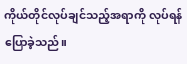ကိုယ်တိုင်လုပ်ချင်သည့်အရာကို လုပ်ရန် ပြောခဲ့သည်။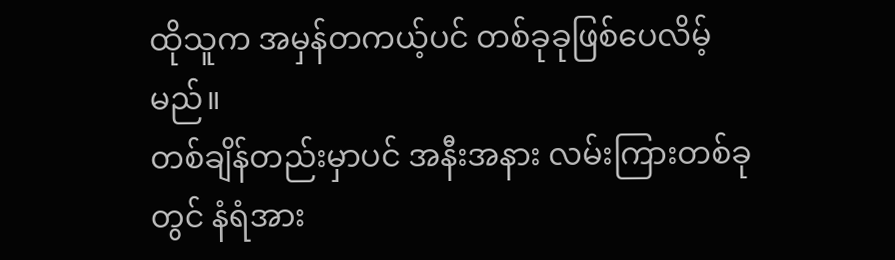ထိုသူက အမှန်တကယ့်ပင် တစ်ခုခုဖြစ်ပေလိမ့်မည်။
တစ်ချိန်တည်းမှာပင် အနီးအနား လမ်းကြားတစ်ခုတွင် နံရံအား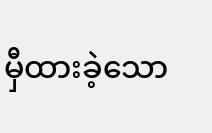မှီထားခဲ့သော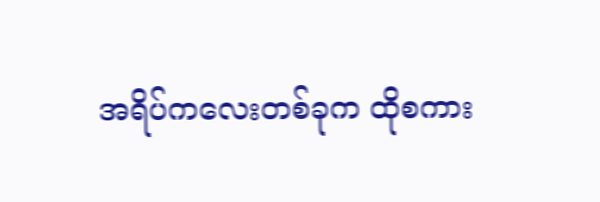အရိပ်ကလေးတစ်ခုက ထိုစကား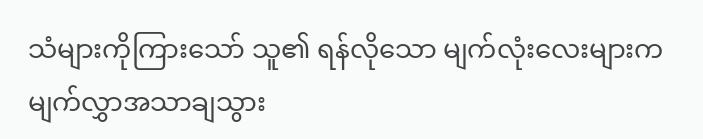သံများကိုကြားသော် သူ၏ ရန်လိုသော မျက်လုံးလေးများက မျက်လွှာအသာချသွား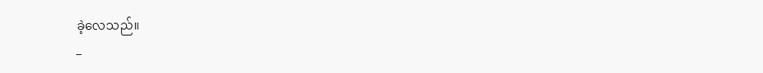ခဲ့လေသည်။
_